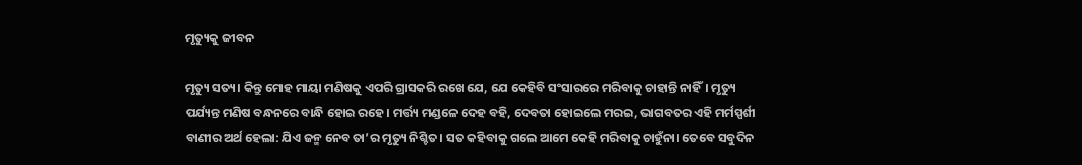ମୃତ୍ୟୁକୁ ଜୀବନ

ମୃତ୍ୟୁ ସତ୍ୟ। କିନ୍ତୁ ମୋହ ମାୟା ମଣିଷକୁ ଏପରି ଗ୍ରାସକରି ରଖେ ଯେ, ଯେ କେହିବି ସଂସାରରେ ମରିବାକୁ ଚାହାନ୍ତି ନାହିଁ। ମୃତ୍ୟୁ ପର୍ଯ୍ୟନ୍ତ ମଣିଷ ବନ୍ଧନରେ ବାନ୍ଧି ହୋଇ ରହେ। ମର୍ତ୍ତ୍ୟ ମଣ୍ଡଳେ ଦେହ ବହି, ଦେବତା ହୋଇଲେ ମରଇ, ଭାଗବତର ଏହି ମର୍ମସ୍ପର୍ଶୀ ବାଣୀର ଅର୍ଥ ହେଲା: ଯିଏ ଜନ୍ମ ନେବ ତା’ର ମୃତ୍ୟୁ ନିଶ୍ଚିତ। ସତ କହିବାକୁ ଗଲେ ଆମେ କେହି ମରିବାକୁ ଚାହୁଁନା। ତେବେ ସବୁଦିନ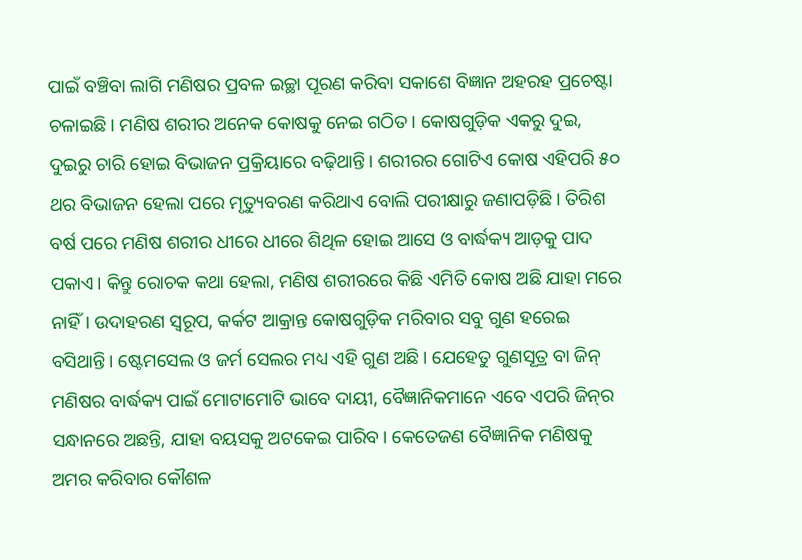ପାଇଁ ବଞ୍ଚିବା ଲାଗି ମଣିଷର ପ୍ରବଳ ଇଚ୍ଛା ପୂରଣ କରିବା ସକାଶେ ବିଜ୍ଞାନ ଅହରହ ପ୍ରଚେଷ୍ଟା ଚଳାଇଛି। ମଣିଷ ଶରୀର ଅନେକ କୋଷକୁ ନେଇ ଗଠିତ। କୋଷଗୁଡ଼ିକ ଏକରୁ ଦୁଇ, ଦୁଇରୁ ଚାରି ହୋଇ ବିଭାଜନ ପ୍ରକ୍ରିୟାରେ ବଢ଼ିଥାନ୍ତି। ଶରୀରର ଗୋଟିଏ କୋଷ ଏହିପରି ୫୦ ଥର ବିଭାଜନ ହେଲା ପରେ ମୃତ୍ୟୁବରଣ କରିଥାଏ ବୋଲି ପରୀକ୍ଷାରୁ ଜଣାପଡ଼ିଛି। ତିରିଶ ବର୍ଷ ପରେ ମଣିଷ ଶରୀର ଧୀରେ ଧୀରେ ଶିଥିଳ ହୋଇ ଆସେ ଓ ବାର୍ଦ୍ଧକ୍ୟ ଆଡ଼କୁ ପାଦ ପକାଏ। କିନ୍ତୁ ରୋଚକ କଥା ହେଲା, ମଣିଷ ଶରୀରରେ କିଛି ଏମିତି କୋଷ ଅଛି ଯାହା ମରେ ନାହିଁ। ଉଦାହରଣ ସ୍ବରୂପ, କର୍କଟ ଆକ୍ରାନ୍ତ କୋଷଗୁଡ଼ିକ ମରିବାର ସବୁ ଗୁଣ ହରେଇ ବସିଥାନ୍ତି। ଷ୍ଟେମସେଲ ଓ ଜର୍ମ ସେଲର ମଧ୍ୟ ଏହି ଗୁଣ ଅଛି। ଯେହେତୁ ଗୁଣସୂତ୍ର ବା ଜିନ୍‌ ମଣିଷର ବାର୍ଦ୍ଧକ୍ୟ ପାଇଁ ମୋଟାମୋଟି ଭାବେ ଦାୟୀ, ବୈଜ୍ଞାନିକମାନେ ଏବେ ଏପରି ଜିନ୍‌ର ସନ୍ଧାନରେ ଅଛନ୍ତି, ଯାହା ବୟସକୁ ଅଟକେଇ ପାରିବ। କେତେଜଣ ବୈଜ୍ଞାନିକ ମଣିଷକୁ ଅମର କରିବାର କୌଶଳ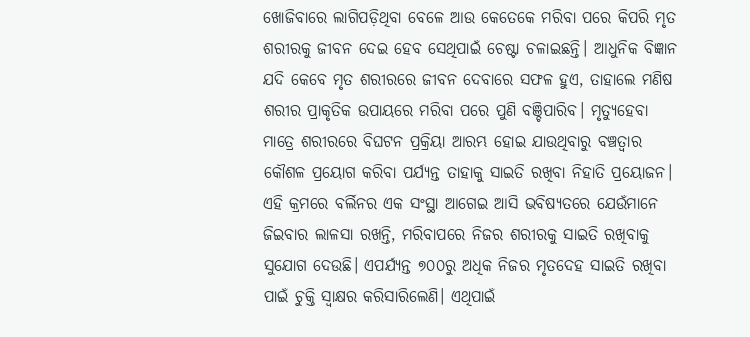ଖୋଜିବାରେ ଲାଗିପଡ଼ିଥିବା ବେଳେ ଆଉ କେତେକେ ମରିବା ପରେ କିପରି ମୃତ ଶରୀରକୁ ଜୀବନ ଦେଇ ହେବ ସେଥିପାଇଁ ଚେଷ୍ଟା ଚଳାଇଛନ୍ତି। ଆଧୁନିକ ବିଜ୍ଞାନ ଯଦି କେବେ ମୃତ ଶରୀରରେ ଜୀବନ ଦେବାରେ ସଫଳ ହୁଏ, ତାହାଲେ ମଣିଷ ଶରୀର ପ୍ରାକୃତିକ ଉପାୟରେ ମରିବା ପରେ ପୁଣି ବଞ୍ଚିପାରିବ। ମୃତ୍ୟୁହେବା ମାତ୍ରେ ଶରୀରରେ ବିଘଟନ ପ୍ରକ୍ରିୟା ଆରମ୍ଭ ହୋଇ ଯାଉଥିବାରୁ ବଞ୍ଚତ୍ବାର କୌଶଳ ପ୍ରୟୋଗ କରିବା ପର୍ଯ୍ୟନ୍ତ ତାହାକୁ ସାଇତି ରଖିବା ନିହାତି ପ୍ରୟୋଜନ। ଏହି କ୍ରମରେ ବର୍ଲିନର ଏକ ସଂସ୍ଥା ଆଗେଇ ଆସି ଭବିଷ୍ୟତରେ ଯେଉଁମାନେ ଜିଇବାର ଲାଳସା ରଖନ୍ତି, ମରିବାପରେ ନିଜର ଶରୀରକୁ ସାଇତି ରଖିବାକୁ ସୁଯୋଗ ଦେଉଛି। ଏପର୍ଯ୍ୟନ୍ତ ୭୦୦ରୁ ଅଧିକ ନିଜର ମୃତଦେହ ସାଇତି ରଖିବା ପାଇଁ ଚୁକ୍ତି ସ୍ବାକ୍ଷର କରିସାରିଲେଣି। ଏଥିପାଇଁ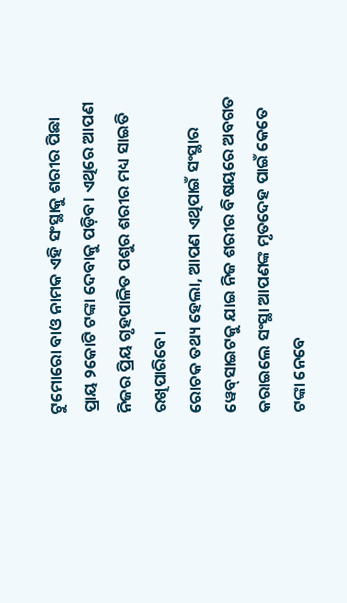ଟୁମୋରୋ ବାଓ ନାମକ ଏହି ସଂସ୍ଥାକୁ ଶରୀର ପିଛା ପ୍ରାୟ ୨କୋଟି ଟଙ୍କା ଦେବାକୁ ପଡ଼ିବ। ଏଥିରେ ଆପଣ ନିଜର ପ୍ରିୟ ଗୃହପାଳିତ ପଶୁର ଶରୀର ମଧ୍ୟ ସାଇତି ରଖିପାରିବେ।
ରୋଚକ ତଥ୍ୟ ହେଲା, ଆପଣ ଏଥିପାଇଁ ସଂସ୍ଥାର ୱେବ୍‌ସାଇଟକୁ ଯାଇ ନିଜ ଶରୀର ବିଷୟରେ ଅବଗତ କରାଇଲେ ସଂସ୍ଥା ଆପଣଙ୍କ ମୃତଦେହ ପାଇଁ କେତେ ଟଙ୍କା ନେବେ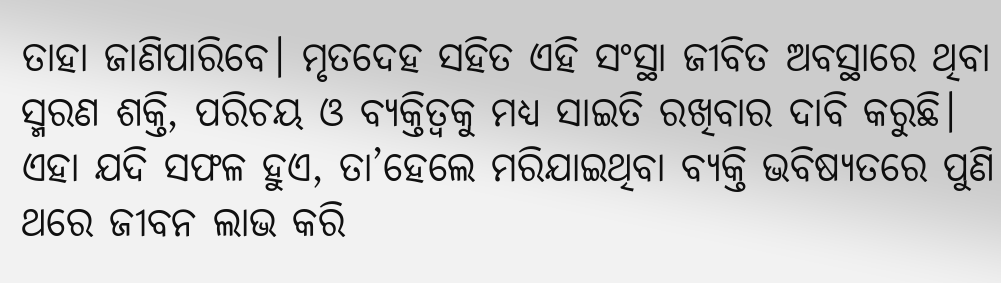ତାହା ଜାଣିପାରିବେ। ମୃତଦେହ ସହିତ ଏହି ସଂସ୍ଥା ଜୀବିତ ଅବସ୍ଥାରେ ଥିବା ସ୍ମରଣ ଶକ୍ତି, ପରିଚୟ ଓ ବ୍ୟକ୍ତିତ୍ୱକୁ ମଧ୍ୟ ସାଇତି ରଖିବାର ଦାବି କରୁଛି। ଏହା ଯଦି ସଫଳ ହୁଏ, ତା’ହେଲେ ମରିଯାଇଥିବା ବ୍ୟକ୍ତି ଭବିଷ୍ୟତରେ ପୁଣି ଥରେ ଜୀବନ ଲାଭ କରି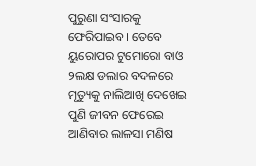ପୁରୁଣା ସଂସାରକୁ ଫେରିପାଇବ। ତେବେ ୟୁରୋପର ଟୁମୋରୋ ବାଓ ୨ଲକ୍ଷ ଡଲାର ବଦଳରେ ମୃତ୍ୟୁକୁ ନାଲିଆଖି ଦେଖେଇ ପୁଣି ଜୀବନ ଫେରେଇ ଆଣିବାର ଲାଳସା ମଣିଷ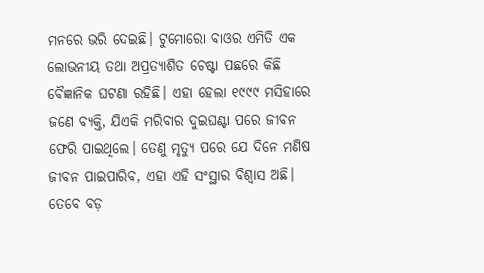ମନରେ ଭରି ଦେଇଛି। ଟୁମୋରୋ ବାଓର ଏମିତି ଏକ ଲୋଭନୀୟ ତଥା ଅପ୍ରତ୍ୟାଶିତ ଚେଷ୍ଟା ପଛରେ କିଛି ବୈଜ୍ଞାନିକ ଘଟଣା ରହିଛି। ଏହା ହେଲା ୧୯୯୯ ମସିହାରେ ଜଣେ ବ୍ୟକ୍ତି, ଯିଏକି ମରିବାର ଦୁଇଘଣ୍ଟା ପରେ ଜୀବନ ଫେରି ପାଇଥିଲେ। ତେଣୁ ମୃତ୍ୟୁ ପରେ ଯେ ଦିନେ ମଣିଷ ଜୀବନ ପାଇପାରିବ, ଏହା ଏହି ସଂସ୍ଥାର ବିଶ୍ୱାସ ଅଛି। ତେବେ ବଡ଼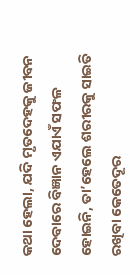କଥା ହେଲା, ଯଦି ମୃତଦେହକୁ ଜୀବନ ଦେବାରେ ବିଜ୍ଞାନ ଏଯାଏଁ ସଫଳ ହୋଇନି, ତା’ହେଲେ ଶରୀରକୁ ସାଇତି ରଖିବା କେତେଦୂର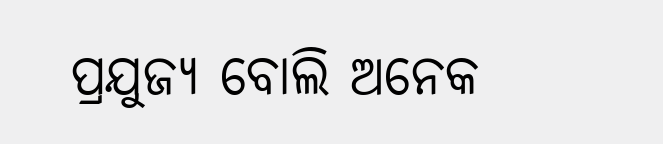ପ୍ରଯୁଜ୍ୟ ବୋଲି ଅନେକ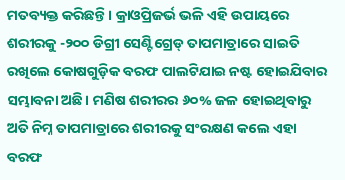ମତବ୍ୟକ୍ତ କରିଛନ୍ତି। କ୍ରାଓପ୍ରିଜର୍ଭ ଭଳି ଏହି ଉପାୟରେ ଶରୀରକୁ -୨୦୦ ଡିଗ୍ରୀ ସେଣ୍ଟିଗ୍ରେଡ୍‌ ତାପମାତ୍ରାରେ ସାଇତି ରଖିଲେ କୋଷଗୁଡ଼ିକ ବରଫ ପାଲଟିଯାଇ ନଷ୍ଟ ହୋଇଯିବାର ସମ୍ଭାବନା ଅଛି। ମଣିଷ ଶରୀରର ୬୦% ଜଳ ହୋଇଥିବାରୁ ଅତି ନିମ୍ନ ତାପମାତ୍ରାରେ ଶରୀରକୁ ସଂରକ୍ଷଣ କଲେ ଏହା ବରଫ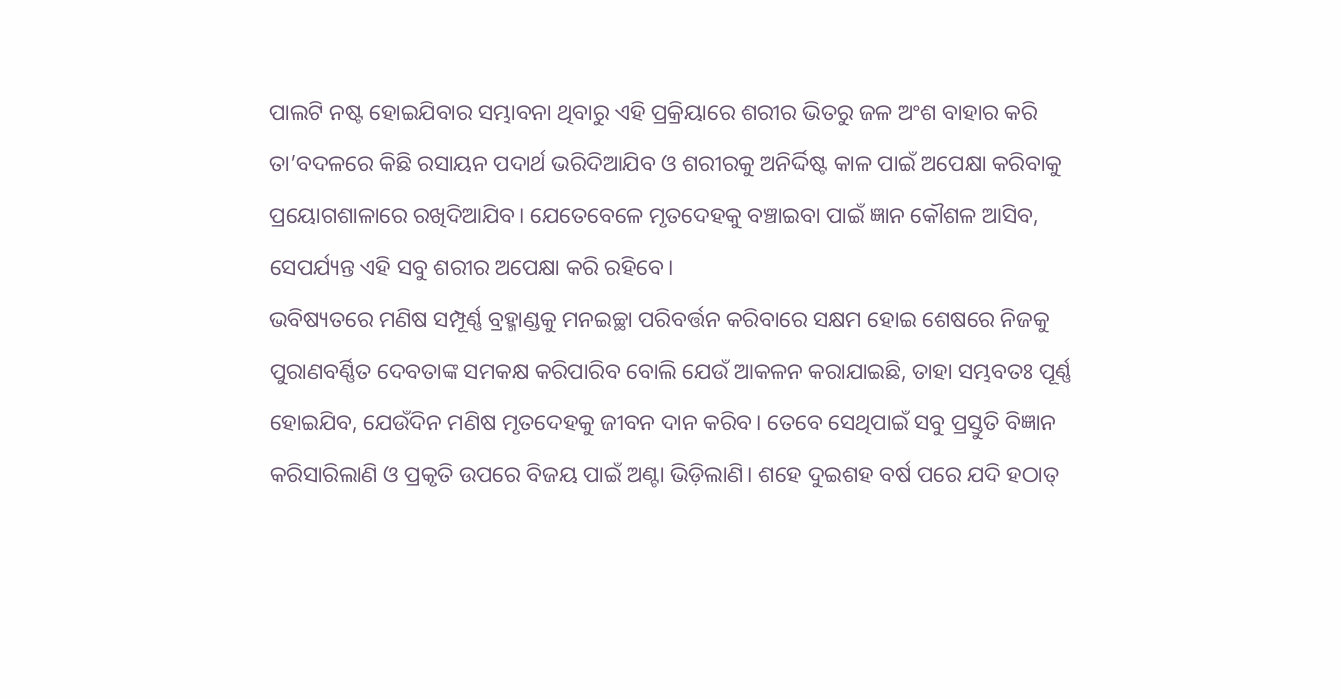ପାଲଟି ନଷ୍ଟ ହୋଇଯିବାର ସମ୍ଭାବନା ଥିବାରୁ ଏହି ପ୍ରକ୍ରିୟାରେ ଶରୀର ଭିତରୁ ଜଳ ଅଂଶ ବାହାର କରି ତା’ବଦଳରେ କିଛି ରସାୟନ ପଦାର୍ଥ ଭରିଦିଆଯିବ ଓ ଶରୀରକୁ ଅନିର୍ଦ୍ଦିଷ୍ଟ କାଳ ପାଇଁ ଅପେକ୍ଷା କରିବାକୁ ପ୍ରୟୋଗଶାଳାରେ ରଖିଦିଆଯିବ। ଯେତେବେଳେ ମୃତଦେହକୁ ବଞ୍ଚାଇବା ପାଇଁ ଜ୍ଞାନ କୌଶଳ ଆସିବ, ସେପର୍ଯ୍ୟନ୍ତ ଏହି ସବୁ ଶରୀର ଅପେକ୍ଷା କରି ରହିବେ।
ଭବିଷ୍ୟତରେ ମଣିଷ ସମ୍ପୂର୍ଣ୍ଣ ବ୍ରହ୍ମାଣ୍ଡକୁ ମନଇଚ୍ଛା ପରିବର୍ତ୍ତନ କରିବାରେ ସକ୍ଷମ ହୋଇ ଶେଷରେ ନିଜକୁ ପୁରାଣବର୍ଣ୍ଣିତ ଦେବତାଙ୍କ ସମକକ୍ଷ କରିପାରିବ ବୋଲି ଯେଉଁ ଆକଳନ କରାଯାଇଛି, ତାହା ସମ୍ଭବତଃ ପୂର୍ଣ୍ଣ ହୋଇଯିବ, ଯେଉଁଦିନ ମଣିଷ ମୃତଦେହକୁ ଜୀବନ ଦାନ କରିବ। ତେବେ ସେଥିପାଇଁ ସବୁ ପ୍ରସ୍ତୁତି ବିଜ୍ଞାନ କରିସାରିଲାଣି ଓ ପ୍ରକୃତି ଉପରେ ବିଜୟ ପାଇଁ ଅଣ୍ଟା ଭିଡ଼ିଲାଣି। ଶହେ ଦୁଇଶହ ବର୍ଷ ପରେ ଯଦି ହଠାତ୍‌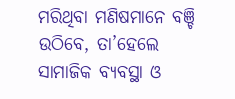ମରିଥିବା ମଣିଷମାନେ ବଞ୍ଚି ଉଠିବେ, ତା’ହେଲେ ସାମାଜିକ ବ୍ୟବସ୍ଥା ଓ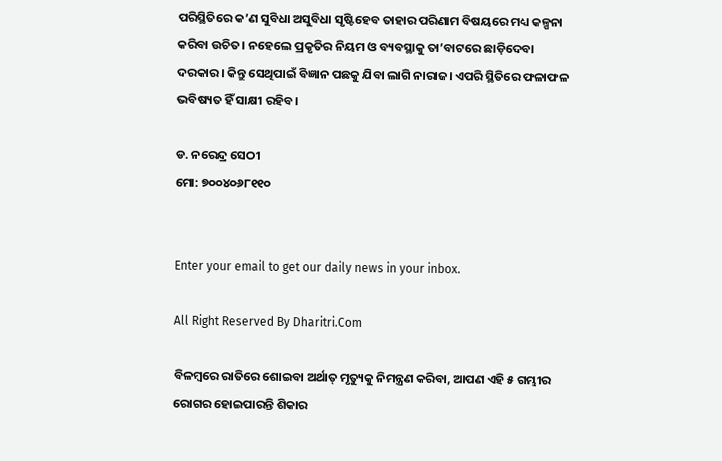ପରିସ୍ଥିତିରେ କ’ଣ ସୁବିଧା ଅସୁବିଧା ସୃଷ୍ଟିହେବ ତାହାର ପରିଣାମ ବିଷୟରେ ମଧ୍ୟ କଳ୍ପନା କରିବା ଉଚିତ। ନହେଲେ ପ୍ରକୃତିର ନିୟମ ଓ ବ୍ୟବସ୍ଥାକୁ ତା’ବାଟରେ ଛାଡ଼ିଦେବା ଦରକାର। କିନ୍ତୁ ସେଥିପାଇଁ ବିଜ୍ଞାନ ପଛକୁ ଯିବା ଲାଗି ନାରାଜ। ଏପରି ସ୍ଥିତିରେ ଫଳାଫଳ ଭବିଷ୍ୟତ ହିଁ ସାକ୍ଷୀ ରହିବ।

ଡ. ନରେନ୍ଦ୍ର ସେଠୀ
ମୋ: ୭୦୦୪୦୬୮୧୧୦


Enter your email to get our daily news in your inbox.

All Right Reserved By Dharitri.Com

ବିଳମ୍ବରେ ରାତିରେ ଶୋଇବା ଅର୍ଥାତ୍‌ ମୃତ୍ୟୁକୁ ନିମନ୍ତ୍ରଣ କରିବା, ଆପଣ ଏହି ୫ ଗମ୍ଭୀର ରୋଗର ହୋଇପାରନ୍ତି ଶିକାର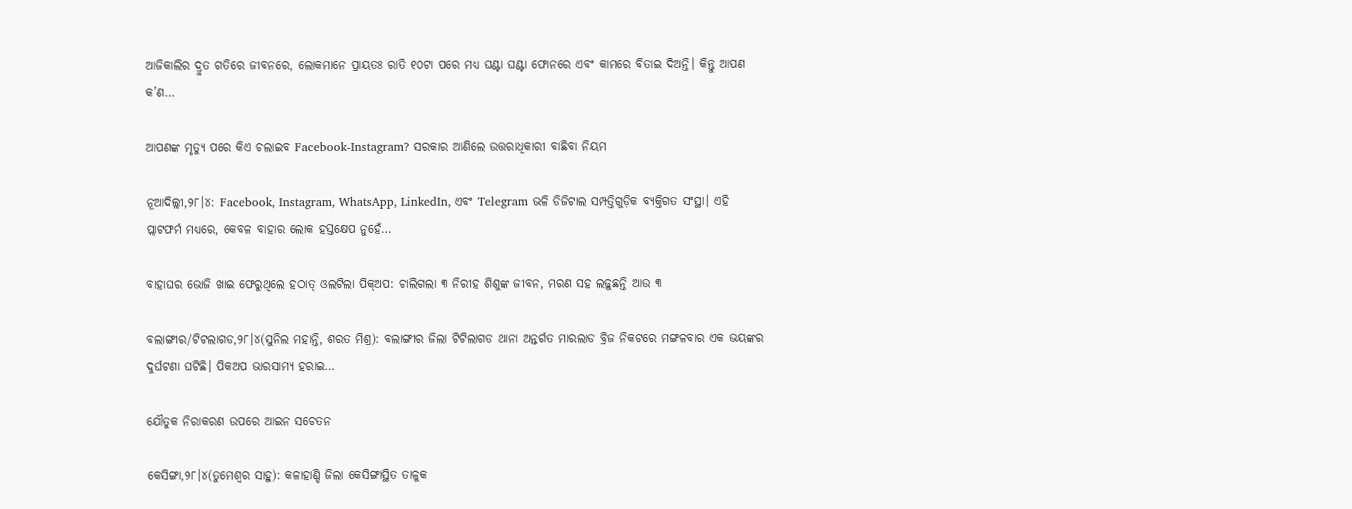ଆଜିକାଲିର ଦ୍ରୁତ ଗତିରେ ଜୀବନରେ, ଲୋକମାନେ ପ୍ରାୟତଃ ରାତି ୧୦ଟା ପରେ ମଧ୍ୟ ଘଣ୍ଟା ଘଣ୍ଟା ଫୋନରେ ଏବଂ କାମରେ ବିତାଇ ଦିଅନ୍ତି। କିନ୍ତୁ ଆପଣ କ’ଣ…

ଆପଣଙ୍କ ମୃତ୍ୟୁ ପରେ କିଏ ଚଲାଇବ Facebook-Instagram? ସରକାର ଆଣିଲେ ଉତ୍ତରାଧିକାରୀ ବାଛିବା ନିୟମ

ନୂଆଦିଲ୍ଲୀ,୨୮।୪: Facebook, Instagram, WhatsApp, LinkedIn, ଏବଂ Telegram ଭଳି ଡିଜିଟାଲ ସମ୍ପତ୍ତିଗୁଡ଼ିକ ବ୍ୟକ୍ତିଗତ ସଂସ୍ଥା। ଏହି ପ୍ଲାଟଫର୍ମ ମଧ୍ୟରେ, କେବଳ ବାହାର ଲୋକ ହସ୍ତକ୍ଷେପ ନୁହେଁ…

ବାହାଘର ଭୋଜି ଖାଇ ଫେରୁଥିଲେ ହଠାତ୍‌ ଓଲଟିଲା ପିକ୍‌ଅପ: ଚାଲିଗଲା ୩ ନିରୀହ ଶିଶୁଙ୍କ ଜୀବନ, ମରଣ ସହ ଲଢ଼ୁଛନ୍ତି ଆଉ ୩

ବଲାଙ୍ଗୀର/ଟିଟଲାଗଡ,୨୮।୪(ସୁନିଲ ମହାନ୍ତି, ଶରତ ମିଶ୍ର): ବଲାଙ୍ଗୀର ଜିଲା ଟିଟିଲାଗଡ ଥାନା ଅନ୍ତର୍ଗତ ମାରଲାଡ ବ୍ରିଜ ନିକଟରେ ମଙ୍ଗଳବାର ଏକ ଭୟଙ୍କର ଦୁର୍ଘଟଣା ଘଟିଛି। ପିକଅପ ଭାରସାମ୍ୟ ହରାଇ…

ଯୌତୁକ ନିରାକରଣ ଉପରେ ଆଇନ ସଚେତନ

କେସିଙ୍ଗା,୨୮।୪(ତୁମେଶ୍ୱର ସାହୁ): କଳାହାଣ୍ଡି ଜିଲା କେସିଙ୍ଗାସ୍ଥିତ ତାଳୁକ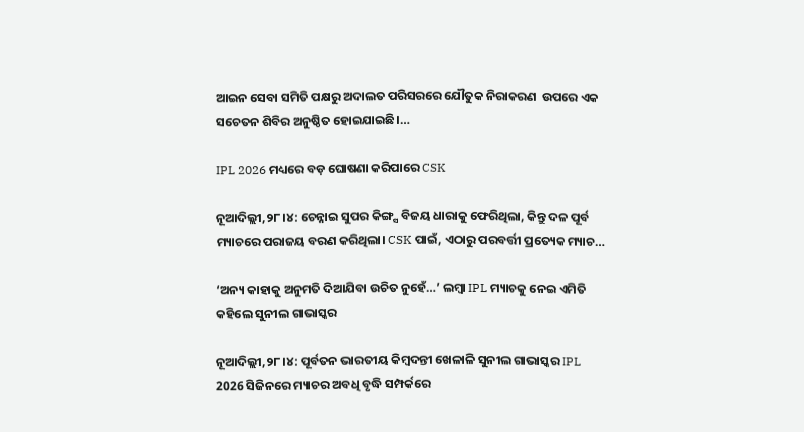ଆଇନ ସେବା ସମିତି ପକ୍ଷରୁ ଅଦାଲତ ପରିସରରେ ଯୌତୁକ ନିରାକରଣ  ଉପରେ ଏକ ସଚେତନ ଶିବିର ଅନୁଷ୍ଠିତ ହୋଇଯାଇଛି।…

IPL 2026 ମଧ୍ୟରେ ବଡ଼ ଘୋଷଣା କରିପାରେ CSK

ନୂଆଦିଲ୍ଲୀ,୨୮।୪: ଚେନ୍ନାଇ ସୁପର କିଙ୍ଗ୍ସ ବିଜୟ ଧାରାକୁ ଫେରିଥିଲା, କିନ୍ତୁ ଦଳ ପୂର୍ବ ମ୍ୟାଚରେ ପରାଜୟ ବରଣ କରିଥିଲା। CSK ପାଇଁ, ଏଠାରୁ ପରବର୍ତ୍ତୀ ପ୍ରତ୍ୟେକ ମ୍ୟାଚ…

‘ଅନ୍ୟ କାହାକୁ ଅନୁମତି ଦିଆଯିବା ଉଚିତ ନୁହେଁ…’ ଲମ୍ବା IPL ମ୍ୟାଚକୁ ନେଇ ଏମିତି କହିଲେ ସୁନୀଲ ଗାଭାସ୍କର

ନୂଆଦିଲ୍ଲୀ,୨୮।୪: ପୂର୍ବତନ ଭାରତୀୟ କିମ୍ବଦନ୍ତୀ ଖେଳାଳି ସୁନୀଲ ଗାଭାସ୍କର IPL 2026 ସିଜିନରେ ମ୍ୟାଚର ଅବଧି ବୃଦ୍ଧି ସମ୍ପର୍କରେ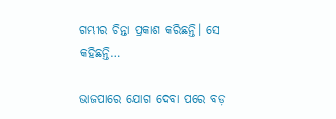ଗମ୍ଭୀର ଚିନ୍ତା ପ୍ରକାଶ କରିଛନ୍ତି। ସେ କହିଛନ୍ତି…

ଭାଜପାରେ ଯୋଗ ଦେବା ପରେ ବଡ଼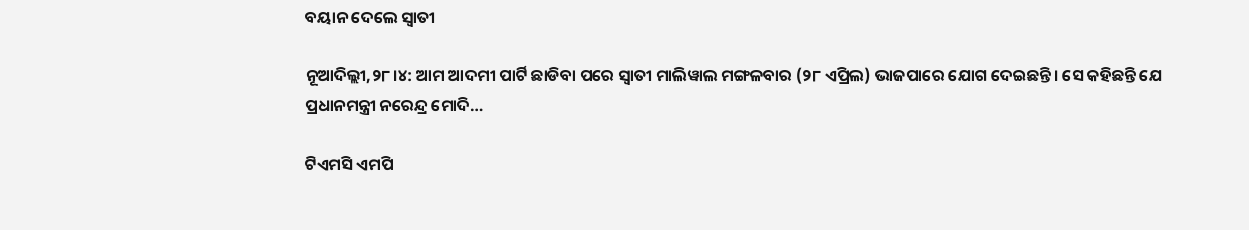ବୟାନ ଦେଲେ ସ୍ବାତୀ

ନୂଆଦିଲ୍ଲୀ,୨୮।୪: ଆମ ଆଦମୀ ପାର୍ଟି ଛାଡିବା ପରେ ସ୍ବାତୀ ମାଲିୱାଲ ମଙ୍ଗଳବାର (୨୮ ଏପ୍ରିଲ) ଭାଜପାରେ ଯୋଗ ଦେଇଛନ୍ତି। ସେ କହିଛନ୍ତି ଯେ ପ୍ରଧାନମନ୍ତ୍ରୀ ନରେନ୍ଦ୍ର ମୋଦି…

ଟିଏମସି ଏମପି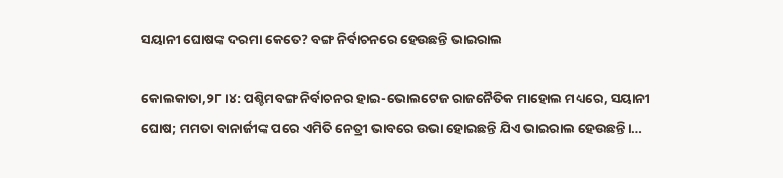ସୟାନୀ ଘୋଷଙ୍କ ଦରମା କେତେ? ବଙ୍ଗ ନିର୍ବାଚନରେ ହେଉଛନ୍ତି ଭାଇରାଲ

କୋଲକାତା,୨୮।୪: ପଶ୍ଚିମବଙ୍ଗ ନିର୍ବାଚନର ହାଇ-ଭୋଲଟେଜ ରାଜନୈତିକ ମାହୋଲ ମଧ୍ୟରେ, ସୟାନୀ ଘୋଷ; ମମତା ବାନାର୍ଜୀଙ୍କ ପରେ ଏମିତି ନେତ୍ରୀ ଭାବରେ ଉଭା ହୋଇଛନ୍ତି ଯିଏ ଭାଇରାଲ ହେଉଛନ୍ତି।…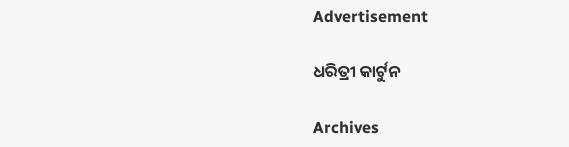Advertisement

ଧରିତ୍ରୀ କାର୍ଟୁନ

Archives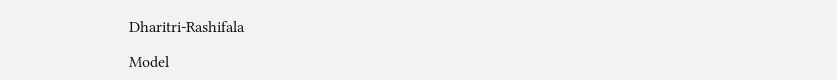Dharitri-Rashifala

Model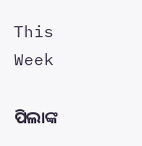This Week

ପିଲାଙ୍କ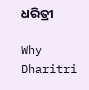ଧରିତ୍ରୀ

Why Dharitri